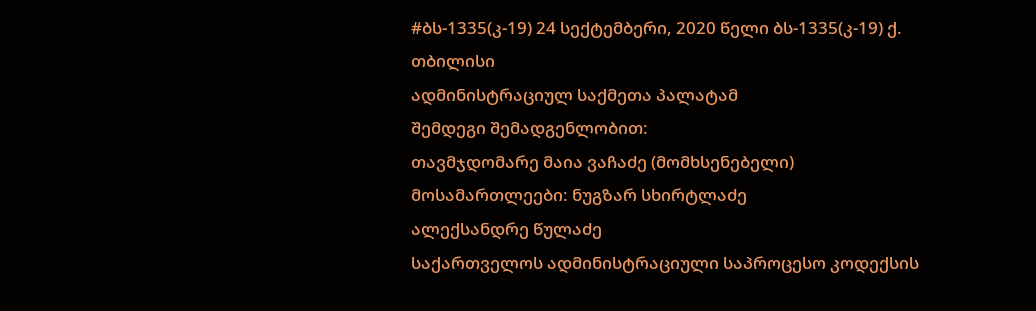#ბს-1335(კ-19) 24 სექტემბერი, 2020 წელი ბს-1335(კ-19) ქ. თბილისი
ადმინისტრაციულ საქმეთა პალატამ
შემდეგი შემადგენლობით:
თავმჯდომარე მაია ვაჩაძე (მომხსენებელი)
მოსამართლეები: ნუგზარ სხირტლაძე
ალექსანდრე წულაძე
საქართველოს ადმინისტრაციული საპროცესო კოდექსის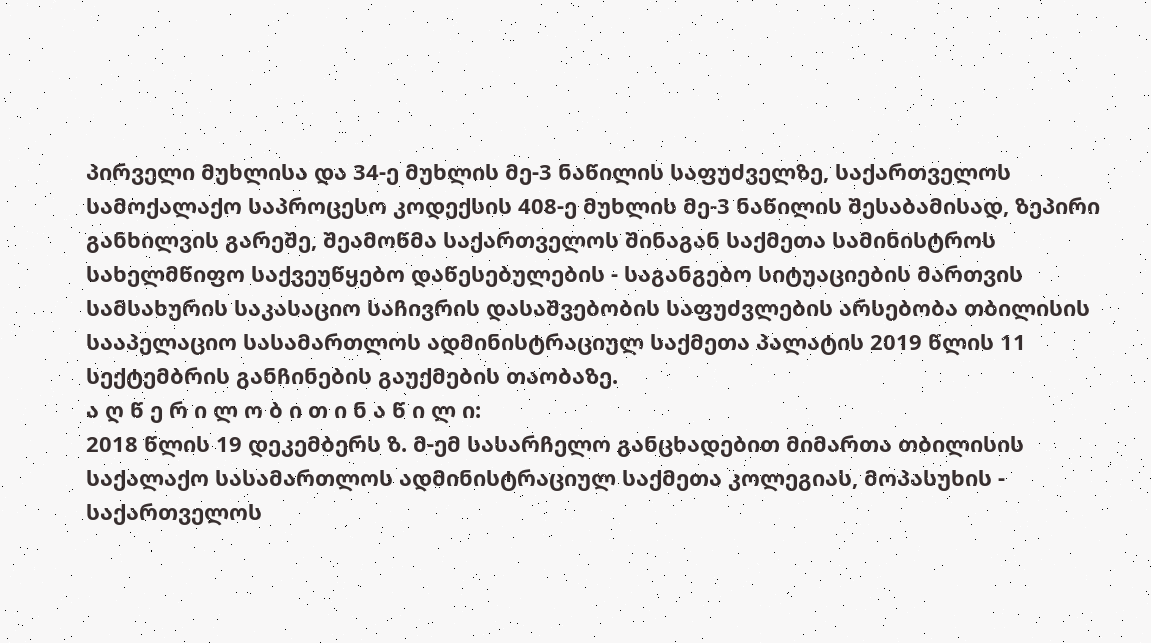პირველი მუხლისა და 34-ე მუხლის მე-3 ნაწილის საფუძველზე, საქართველოს სამოქალაქო საპროცესო კოდექსის 408-ე მუხლის მე-3 ნაწილის შესაბამისად, ზეპირი განხილვის გარეშე, შეამოწმა საქართველოს შინაგან საქმეთა სამინისტროს სახელმწიფო საქვეუწყებო დაწესებულების - საგანგებო სიტუაციების მართვის სამსახურის საკასაციო საჩივრის დასაშვებობის საფუძვლების არსებობა თბილისის სააპელაციო სასამართლოს ადმინისტრაციულ საქმეთა პალატის 2019 წლის 11 სექტემბრის განჩინების გაუქმების თაობაზე.
ა ღ წ ე რ ი ლ ო ბ ი თ ი ნ ა წ ი ლ ი:
2018 წლის 19 დეკემბერს ზ. მ-ემ სასარჩელო განცხადებით მიმართა თბილისის საქალაქო სასამართლოს ადმინისტრაციულ საქმეთა კოლეგიას, მოპასუხის - საქართველოს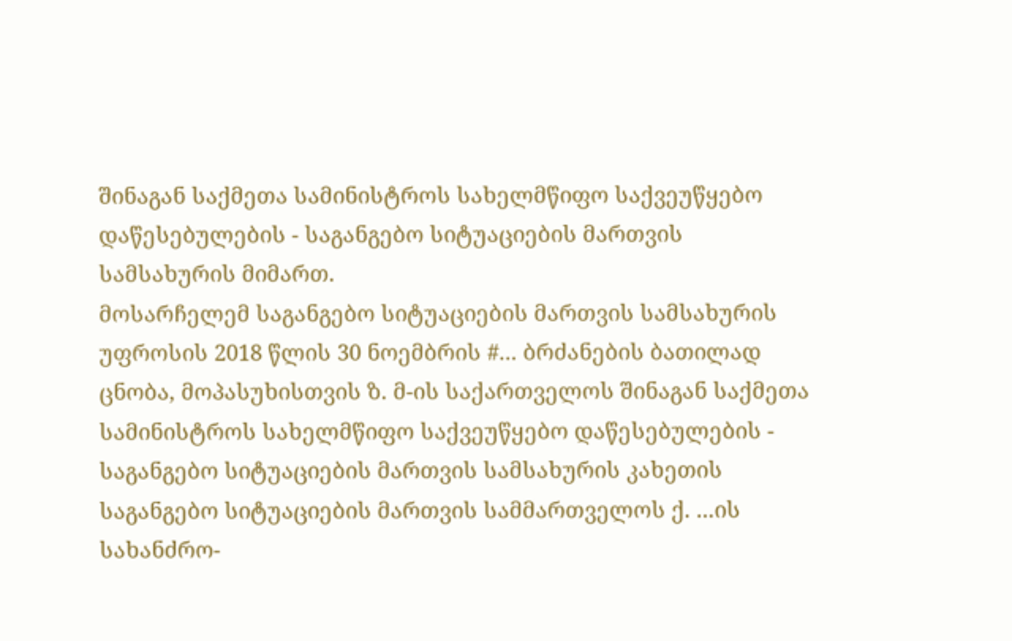შინაგან საქმეთა სამინისტროს სახელმწიფო საქვეუწყებო დაწესებულების - საგანგებო სიტუაციების მართვის სამსახურის მიმართ.
მოსარჩელემ საგანგებო სიტუაციების მართვის სამსახურის უფროსის 2018 წლის 30 ნოემბრის #... ბრძანების ბათილად ცნობა, მოპასუხისთვის ზ. მ-ის საქართველოს შინაგან საქმეთა სამინისტროს სახელმწიფო საქვეუწყებო დაწესებულების - საგანგებო სიტუაციების მართვის სამსახურის კახეთის საგანგებო სიტუაციების მართვის სამმართველოს ქ. ...ის სახანძრო-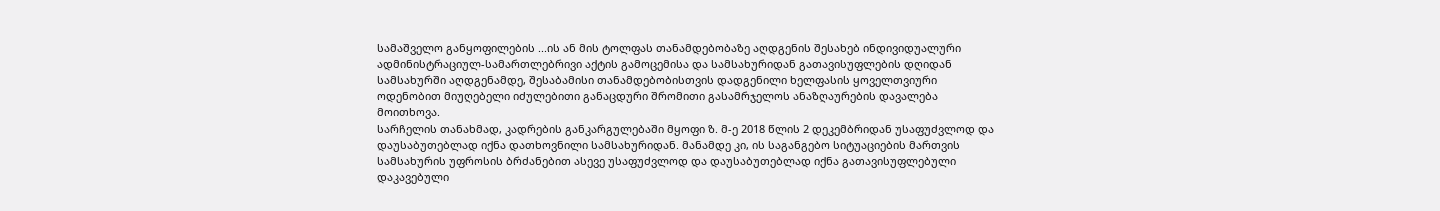სამაშველო განყოფილების ...ის ან მის ტოლფას თანამდებობაზე აღდგენის შესახებ ინდივიდუალური ადმინისტრაციულ-სამართლებრივი აქტის გამოცემისა და სამსახურიდან გათავისუფლების დღიდან სამსახურში აღდგენამდე, შესაბამისი თანამდებობისთვის დადგენილი ხელფასის ყოველთვიური ოდენობით მიუღებელი იძულებითი განაცდური შრომითი გასამრჯელოს ანაზღაურების დავალება მოითხოვა.
სარჩელის თანახმად, კადრების განკარგულებაში მყოფი ზ. მ-ე 2018 წლის 2 დეკემბრიდან უსაფუძვლოდ და დაუსაბუთებლად იქნა დათხოვნილი სამსახურიდან. მანამდე კი, ის საგანგებო სიტუაციების მართვის სამსახურის უფროსის ბრძანებით ასევე უსაფუძვლოდ და დაუსაბუთებლად იქნა გათავისუფლებული დაკავებული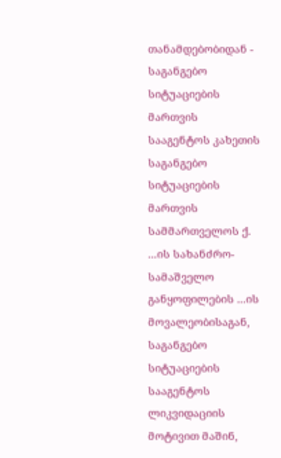თანამდებობიდან - საგანგებო სიტუაციების მართვის სააგენტოს კახეთის საგანგებო სიტუაციების მართვის სამმართველოს ქ. ...ის სახანძრო-სამაშველო განყოფილების ...ის მოვალეობისაგან, საგანგებო სიტუაციების სააგენტოს ლიკვიდაციის მოტივით მაშინ,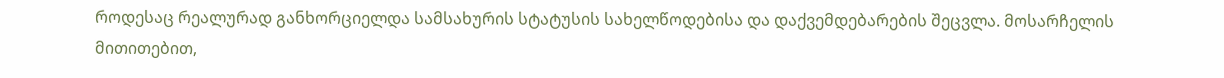როდესაც რეალურად განხორციელდა სამსახურის სტატუსის სახელწოდებისა და დაქვემდებარების შეცვლა. მოსარჩელის მითითებით,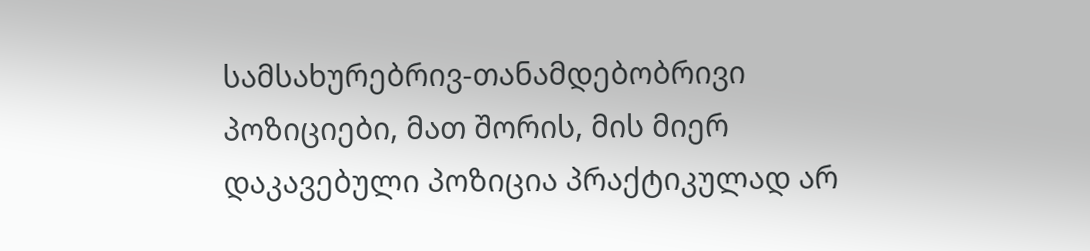სამსახურებრივ-თანამდებობრივი პოზიციები, მათ შორის, მის მიერ დაკავებული პოზიცია პრაქტიკულად არ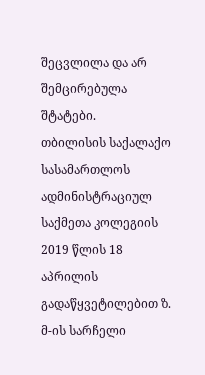შეცვლილა და არ შემცირებულა შტატები.
თბილისის საქალაქო სასამართლოს ადმინისტრაციულ საქმეთა კოლეგიის 2019 წლის 18 აპრილის გადაწყვეტილებით ზ. მ-ის სარჩელი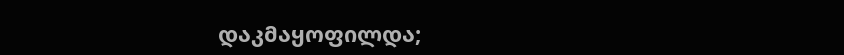დაკმაყოფილდა;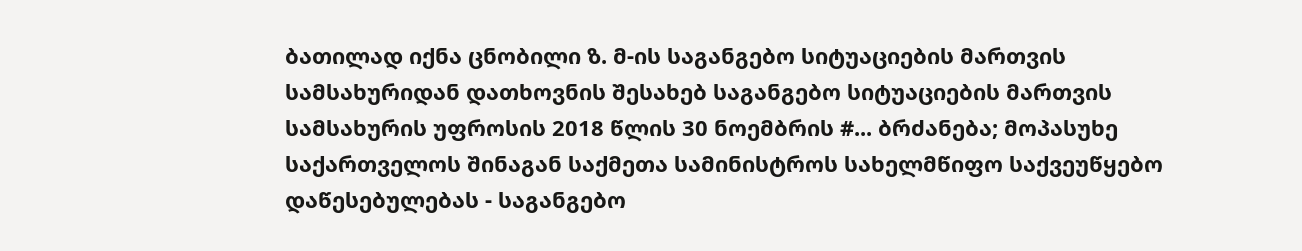ბათილად იქნა ცნობილი ზ. მ-ის საგანგებო სიტუაციების მართვის სამსახურიდან დათხოვნის შესახებ საგანგებო სიტუაციების მართვის სამსახურის უფროსის 2018 წლის 30 ნოემბრის #... ბრძანება; მოპასუხე საქართველოს შინაგან საქმეთა სამინისტროს სახელმწიფო საქვეუწყებო დაწესებულებას - საგანგებო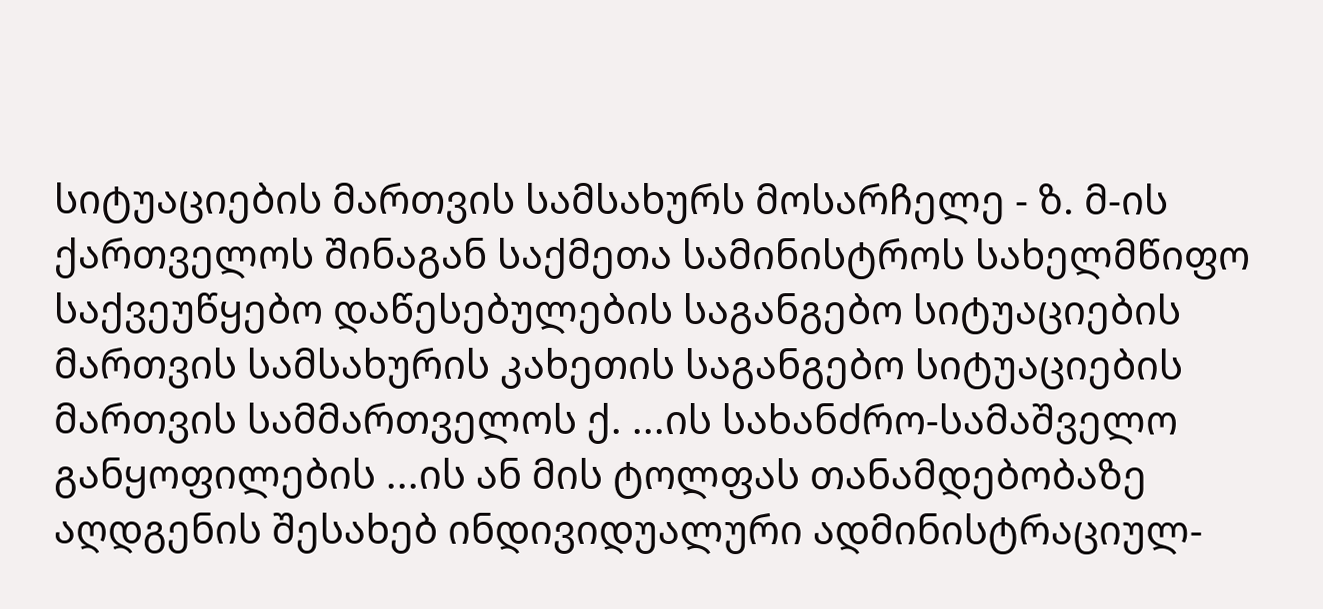სიტუაციების მართვის სამსახურს მოსარჩელე - ზ. მ-ის ქართველოს შინაგან საქმეთა სამინისტროს სახელმწიფო საქვეუწყებო დაწესებულების საგანგებო სიტუაციების მართვის სამსახურის კახეთის საგანგებო სიტუაციების მართვის სამმართველოს ქ. ...ის სახანძრო-სამაშველო განყოფილების ...ის ან მის ტოლფას თანამდებობაზე აღდგენის შესახებ ინდივიდუალური ადმინისტრაციულ-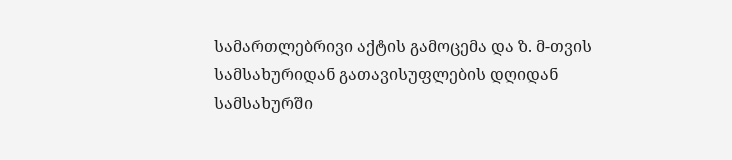სამართლებრივი აქტის გამოცემა და ზ. მ-თვის სამსახურიდან გათავისუფლების დღიდან სამსახურში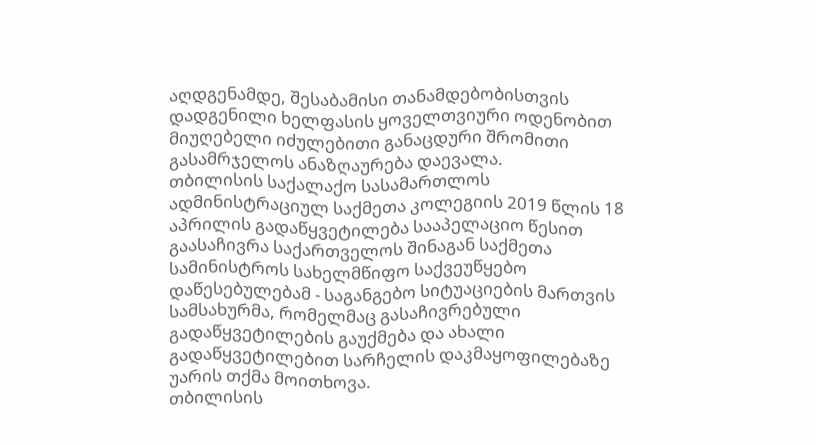აღდგენამდე, შესაბამისი თანამდებობისთვის დადგენილი ხელფასის ყოველთვიური ოდენობით მიუღებელი იძულებითი განაცდური შრომითი გასამრჯელოს ანაზღაურება დაევალა.
თბილისის საქალაქო სასამართლოს ადმინისტრაციულ საქმეთა კოლეგიის 2019 წლის 18 აპრილის გადაწყვეტილება სააპელაციო წესით გაასაჩივრა საქართველოს შინაგან საქმეთა სამინისტროს სახელმწიფო საქვეუწყებო დაწესებულებამ - საგანგებო სიტუაციების მართვის სამსახურმა, რომელმაც გასაჩივრებული გადაწყვეტილების გაუქმება და ახალი გადაწყვეტილებით სარჩელის დაკმაყოფილებაზე უარის თქმა მოითხოვა.
თბილისის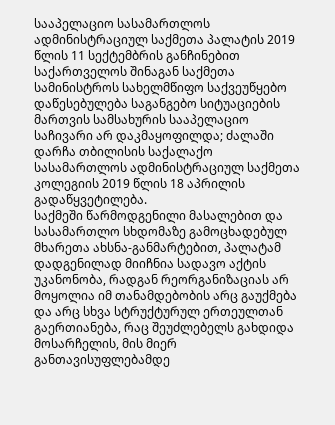სააპელაციო სასამართლოს ადმინისტრაციულ საქმეთა პალატის 2019 წლის 11 სექტემბრის განჩინებით საქართველოს შინაგან საქმეთა სამინისტროს სახელმწიფო საქვეუწყებო დაწესებულება საგანგებო სიტუაციების მართვის სამსახურის სააპელაციო საჩივარი არ დაკმაყოფილდა; ძალაში დარჩა თბილისის საქალაქო სასამართლოს ადმინისტრაციულ საქმეთა კოლეგიის 2019 წლის 18 აპრილის გადაწყვეტილება.
საქმეში წარმოდგენილი მასალებით და სასამართლო სხდომაზე გამოცხადებულ მხარეთა ახსნა-განმარტებით, პალატამ დადგენილად მიიჩნია სადავო აქტის უკანონობა, რადგან რეორგანიზაციას არ მოყოლია იმ თანამდებობის არც გაუქმება და არც სხვა სტრუქტურულ ერთეულთან გაერთიანება, რაც შეუძლებელს გახდიდა მოსარჩელის, მის მიერ განთავისუფლებამდე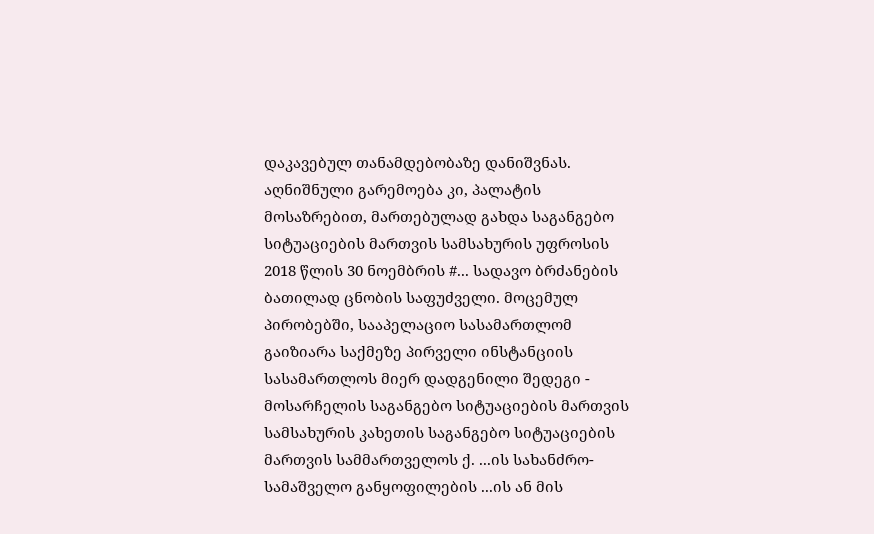დაკავებულ თანამდებობაზე დანიშვნას. აღნიშნული გარემოება კი, პალატის მოსაზრებით, მართებულად გახდა საგანგებო სიტუაციების მართვის სამსახურის უფროსის 2018 წლის 30 ნოემბრის #... სადავო ბრძანების ბათილად ცნობის საფუძველი. მოცემულ პირობებში, სააპელაციო სასამართლომ გაიზიარა საქმეზე პირველი ინსტანციის სასამართლოს მიერ დადგენილი შედეგი - მოსარჩელის საგანგებო სიტუაციების მართვის სამსახურის კახეთის საგანგებო სიტუაციების მართვის სამმართველოს ქ. ...ის სახანძრო-სამაშველო განყოფილების ...ის ან მის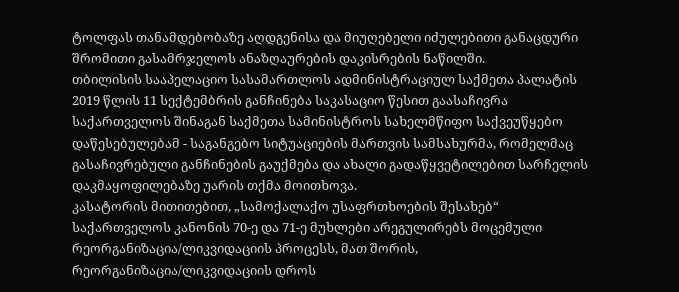ტოლფას თანამდებობაზე აღდგენისა და მიუღებელი იძულებითი განაცდური შრომითი გასამრჯელოს ანაზღაურების დაკისრების ნაწილში.
თბილისის სააპელაციო სასამართლოს ადმინისტრაციულ საქმეთა პალატის 2019 წლის 11 სექტემბრის განჩინება საკასაციო წესით გაასაჩივრა საქართველოს შინაგან საქმეთა სამინისტროს სახელმწიფო საქვეუწყებო დაწესებულებამ - საგანგებო სიტუაციების მართვის სამსახურმა, რომელმაც გასაჩივრებული განჩინების გაუქმება და ახალი გადაწყვეტილებით სარჩელის დაკმაყოფილებაზე უარის თქმა მოითხოვა.
კასატორის მითითებით, „სამოქალაქო უსაფრთხოების შესახებ“ საქართველოს კანონის 70-ე და 71-ე მუხლები არეგულირებს მოცემული რეორგანიზაცია/ლიკვიდაციის პროცესს, მათ შორის, რეორგანიზაცია/ლიკვიდაციის დროს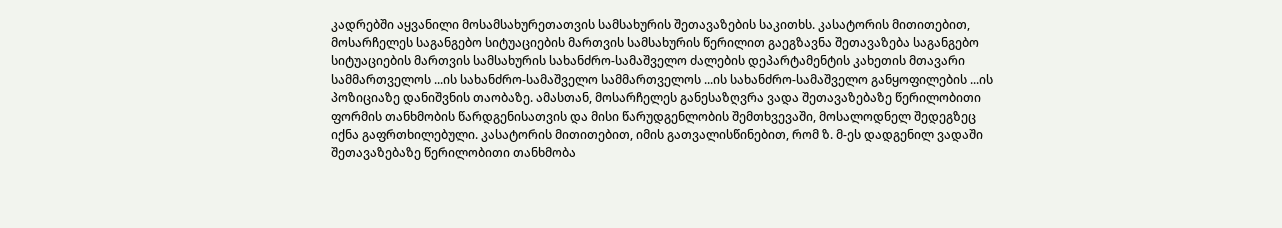კადრებში აყვანილი მოსამსახურეთათვის სამსახურის შეთავაზების საკითხს. კასატორის მითითებით, მოსარჩელეს საგანგებო სიტუაციების მართვის სამსახურის წერილით გაეგზავნა შეთავაზება საგანგებო სიტუაციების მართვის სამსახურის სახანძრო-სამაშველო ძალების დეპარტამენტის კახეთის მთავარი სამმართველოს ...ის სახანძრო-სამაშველო სამმართველოს ...ის სახანძრო-სამაშველო განყოფილების ...ის პოზიციაზე დანიშვნის თაობაზე. ამასთან, მოსარჩელეს განესაზღვრა ვადა შეთავაზებაზე წერილობითი ფორმის თანხმობის წარდგენისათვის და მისი წარუდგენლობის შემთხვევაში, მოსალოდნელ შედეგზეც იქნა გაფრთხილებული. კასატორის მითითებით, იმის გათვალისწინებით, რომ ზ. მ-ეს დადგენილ ვადაში შეთავაზებაზე წერილობითი თანხმობა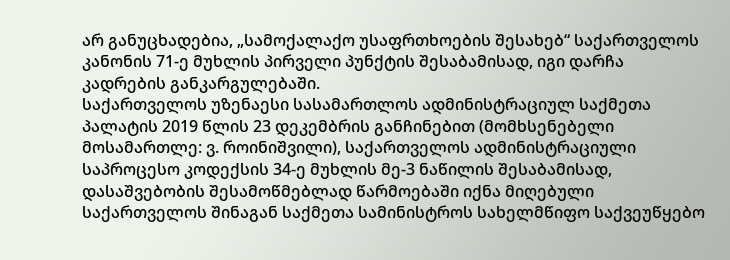არ განუცხადებია, „სამოქალაქო უსაფრთხოების შესახებ“ საქართველოს კანონის 71-ე მუხლის პირველი პუნქტის შესაბამისად, იგი დარჩა კადრების განკარგულებაში.
საქართველოს უზენაესი სასამართლოს ადმინისტრაციულ საქმეთა პალატის 2019 წლის 23 დეკემბრის განჩინებით (მომხსენებელი მოსამართლე: ვ. როინიშვილი), საქართველოს ადმინისტრაციული საპროცესო კოდექსის 34-ე მუხლის მე-3 ნაწილის შესაბამისად, დასაშვებობის შესამოწმებლად წარმოებაში იქნა მიღებული საქართველოს შინაგან საქმეთა სამინისტროს სახელმწიფო საქვეუწყებო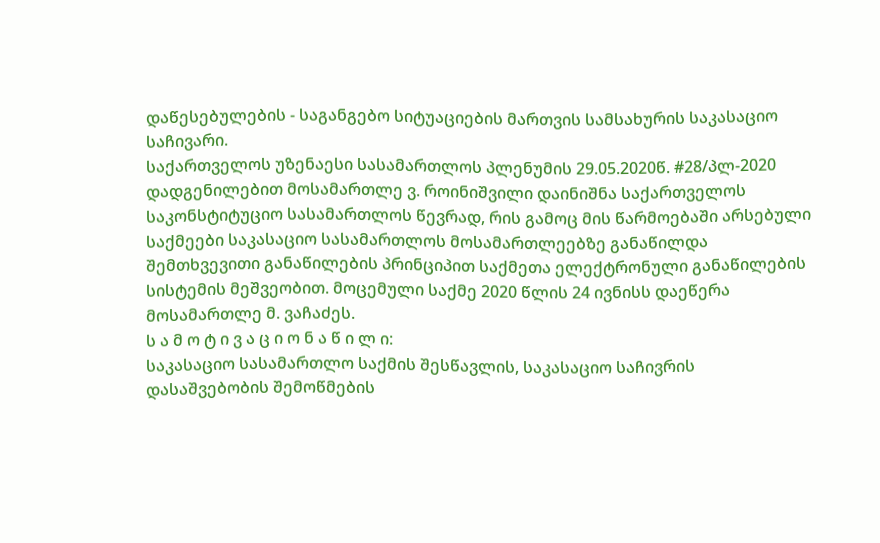დაწესებულების - საგანგებო სიტუაციების მართვის სამსახურის საკასაციო საჩივარი.
საქართველოს უზენაესი სასამართლოს პლენუმის 29.05.2020წ. #28/პლ-2020 დადგენილებით მოსამართლე ვ. როინიშვილი დაინიშნა საქართველოს საკონსტიტუციო სასამართლოს წევრად, რის გამოც მის წარმოებაში არსებული საქმეები საკასაციო სასამართლოს მოსამართლეებზე განაწილდა შემთხვევითი განაწილების პრინციპით საქმეთა ელექტრონული განაწილების სისტემის მეშვეობით. მოცემული საქმე 2020 წლის 24 ივნისს დაეწერა მოსამართლე მ. ვაჩაძეს.
ს ა მ ო ტ ი ვ ა ც ი ო ნ ა წ ი ლ ი:
საკასაციო სასამართლო საქმის შესწავლის, საკასაციო საჩივრის დასაშვებობის შემოწმების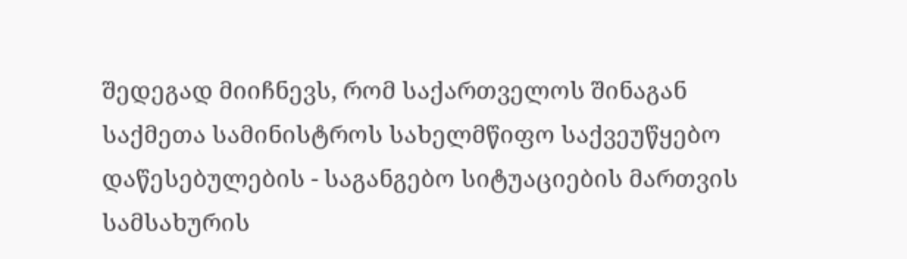შედეგად მიიჩნევს, რომ საქართველოს შინაგან საქმეთა სამინისტროს სახელმწიფო საქვეუწყებო დაწესებულების - საგანგებო სიტუაციების მართვის სამსახურის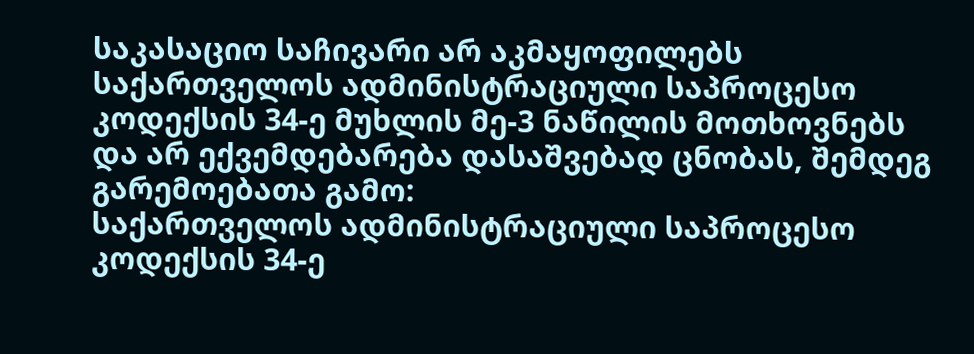საკასაციო საჩივარი არ აკმაყოფილებს საქართველოს ადმინისტრაციული საპროცესო კოდექსის 34-ე მუხლის მე-3 ნაწილის მოთხოვნებს და არ ექვემდებარება დასაშვებად ცნობას, შემდეგ გარემოებათა გამო:
საქართველოს ადმინისტრაციული საპროცესო კოდექსის 34-ე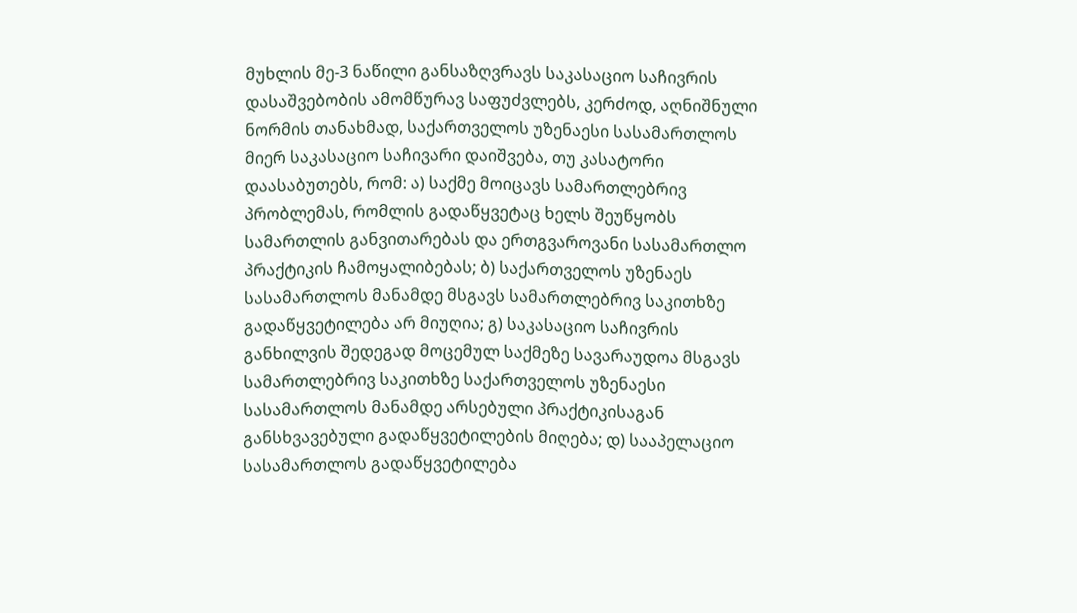მუხლის მე-3 ნაწილი განსაზღვრავს საკასაციო საჩივრის დასაშვებობის ამომწურავ საფუძვლებს, კერძოდ, აღნიშნული ნორმის თანახმად, საქართველოს უზენაესი სასამართლოს მიერ საკასაციო საჩივარი დაიშვება, თუ კასატორი დაასაბუთებს, რომ: ა) საქმე მოიცავს სამართლებრივ პრობლემას, რომლის გადაწყვეტაც ხელს შეუწყობს სამართლის განვითარებას და ერთგვაროვანი სასამართლო პრაქტიკის ჩამოყალიბებას; ბ) საქართველოს უზენაეს სასამართლოს მანამდე მსგავს სამართლებრივ საკითხზე გადაწყვეტილება არ მიუღია; გ) საკასაციო საჩივრის განხილვის შედეგად მოცემულ საქმეზე სავარაუდოა მსგავს სამართლებრივ საკითხზე საქართველოს უზენაესი სასამართლოს მანამდე არსებული პრაქტიკისაგან განსხვავებული გადაწყვეტილების მიღება; დ) სააპელაციო სასამართლოს გადაწყვეტილება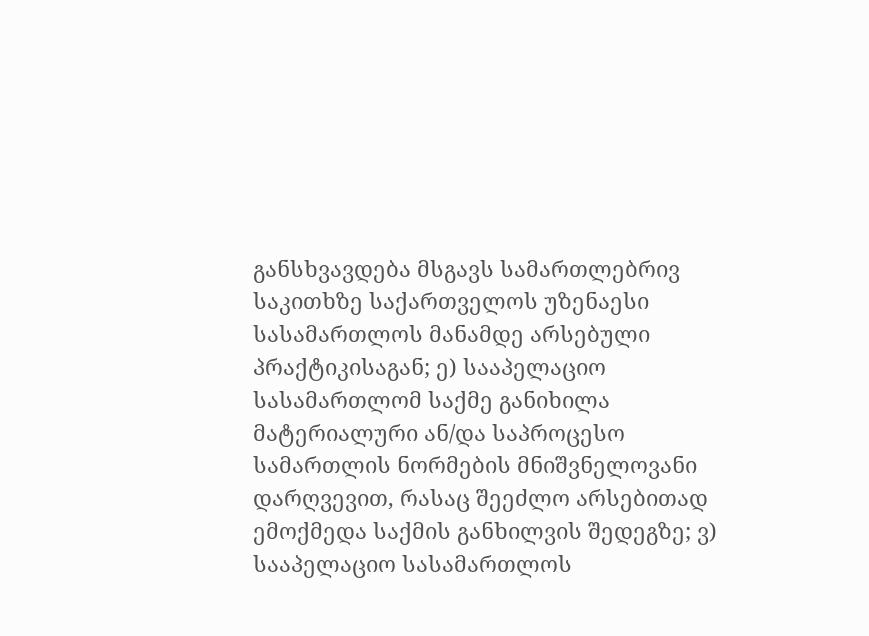განსხვავდება მსგავს სამართლებრივ საკითხზე საქართველოს უზენაესი სასამართლოს მანამდე არსებული პრაქტიკისაგან; ე) სააპელაციო სასამართლომ საქმე განიხილა მატერიალური ან/და საპროცესო სამართლის ნორმების მნიშვნელოვანი დარღვევით, რასაც შეეძლო არსებითად ემოქმედა საქმის განხილვის შედეგზე; ვ) სააპელაციო სასამართლოს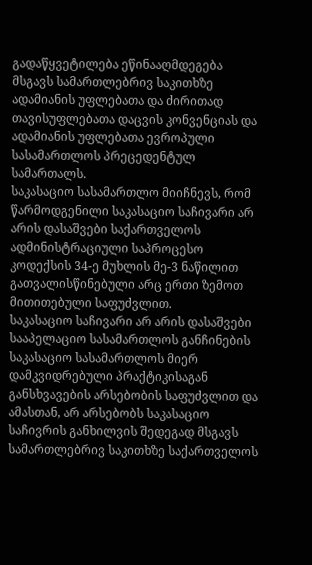გადაწყვეტილება ეწინააღმდეგება მსგავს სამართლებრივ საკითხზე ადამიანის უფლებათა და ძირითად თავისუფლებათა დაცვის კონვენციას და ადამიანის უფლებათა ევროპული სასამართლოს პრეცედენტულ სამართალს.
საკასაციო სასამართლო მიიჩნევს, რომ წარმოდგენილი საკასაციო საჩივარი არ არის დასაშვები საქართველოს ადმინისტრაციული საპროცესო კოდექსის 34-ე მუხლის მე-3 ნაწილით გათვალისწინებული არც ერთი ზემოთ მითითებული საფუძვლით.
საკასაციო საჩივარი არ არის დასაშვები სააპელაციო სასამართლოს განჩინების საკასაციო სასამართლოს მიერ დამკვიდრებული პრაქტიკისაგან განსხვავების არსებობის საფუძვლით და ამასთან, არ არსებობს საკასაციო საჩივრის განხილვის შედეგად მსგავს სამართლებრივ საკითხზე საქართველოს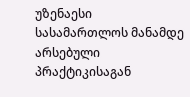უზენაესი სასამართლოს მანამდე არსებული პრაქტიკისაგან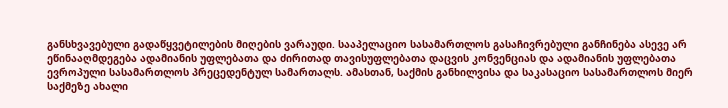განსხვავებული გადაწყვეტილების მიღების ვარაუდი. სააპელაციო სასამართლოს გასაჩივრებული განჩინება ასევე არ ეწინააღმდეგება ადამიანის უფლებათა და ძირითად თავისუფლებათა დაცვის კონვენციას და ადამიანის უფლებათა ევროპული სასამართლოს პრეცედენტულ სამართალს. ამასთან, საქმის განხილვისა და საკასაციო სასამართლოს მიერ საქმეზე ახალი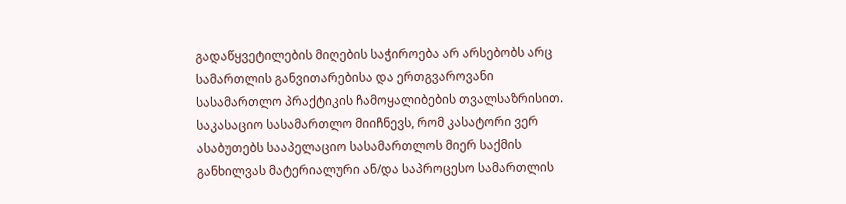გადაწყვეტილების მიღების საჭიროება არ არსებობს არც სამართლის განვითარებისა და ერთგვაროვანი სასამართლო პრაქტიკის ჩამოყალიბების თვალსაზრისით.
საკასაციო სასამართლო მიიჩნევს, რომ კასატორი ვერ ასაბუთებს სააპელაციო სასამართლოს მიერ საქმის განხილვას მატერიალური ან/და საპროცესო სამართლის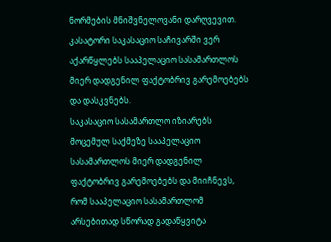ნორმების მნიშვნელოვანი დარღვევით. კასატორი საკასაციო საჩივარში ვერ აქარწყლებს სააპელაციო სასამართლოს მიერ დადგენილ ფაქტობრივ გარემოებებს და დასკვნებს.
საკასაციო სასამართლო იზიარებს მოცემულ საქმეზე სააპელაციო სასამართლოს მიერ დადგენილ ფაქტობრივ გარემოებებს და მიიჩნევს, რომ სააპელაციო სასამართლომ არსებითად სწორად გადაწყვიტა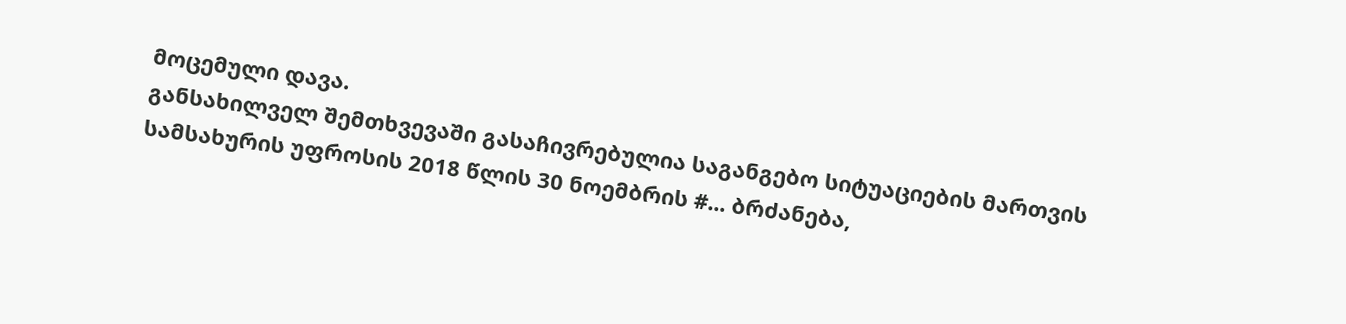მოცემული დავა.
განსახილველ შემთხვევაში გასაჩივრებულია საგანგებო სიტუაციების მართვის სამსახურის უფროსის 2018 წლის 30 ნოემბრის #... ბრძანება,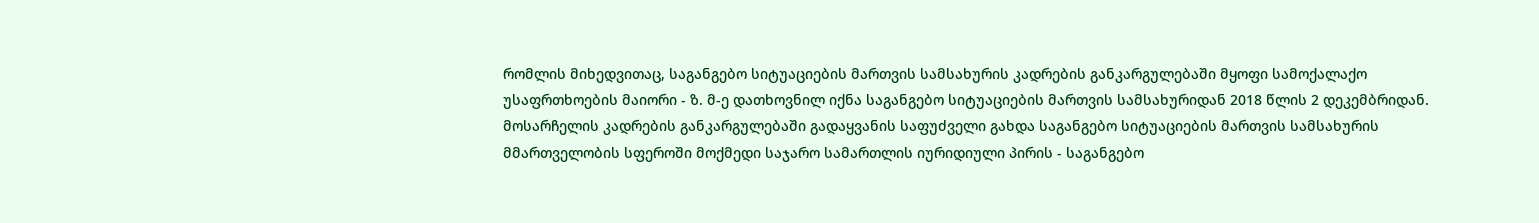რომლის მიხედვითაც, საგანგებო სიტუაციების მართვის სამსახურის კადრების განკარგულებაში მყოფი სამოქალაქო უსაფრთხოების მაიორი - ზ. მ-ე დათხოვნილ იქნა საგანგებო სიტუაციების მართვის სამსახურიდან 2018 წლის 2 დეკემბრიდან. მოსარჩელის კადრების განკარგულებაში გადაყვანის საფუძველი გახდა საგანგებო სიტუაციების მართვის სამსახურის მმართველობის სფეროში მოქმედი საჯარო სამართლის იურიდიული პირის - საგანგებო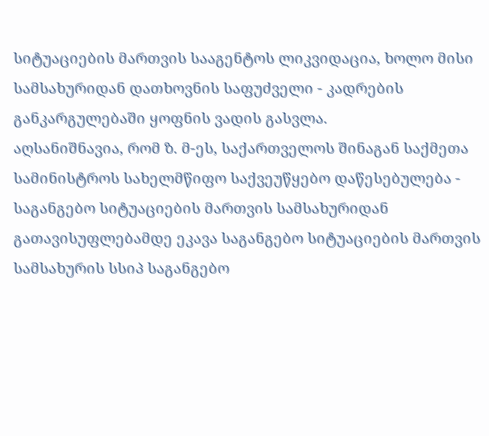სიტუაციების მართვის სააგენტოს ლიკვიდაცია, ხოლო მისი სამსახურიდან დათხოვნის საფუძველი - კადრების განკარგულებაში ყოფნის ვადის გასვლა.
აღსანიშნავია, რომ ზ. მ-ეს, საქართველოს შინაგან საქმეთა სამინისტროს სახელმწიფო საქვეუწყებო დაწესებულება - საგანგებო სიტუაციების მართვის სამსახურიდან გათავისუფლებამდე ეკავა საგანგებო სიტუაციების მართვის სამსახურის სსიპ საგანგებო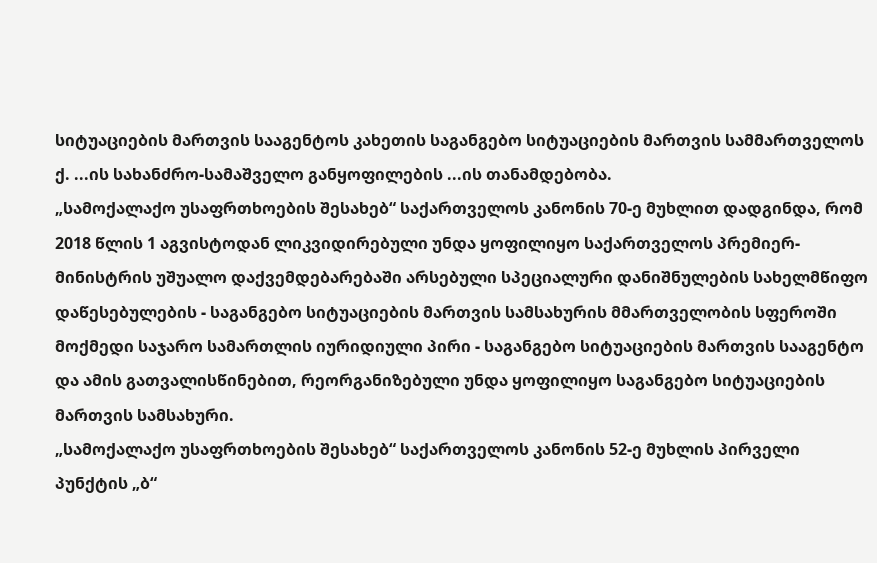სიტუაციების მართვის სააგენტოს კახეთის საგანგებო სიტუაციების მართვის სამმართველოს ქ. ...ის სახანძრო-სამაშველო განყოფილების ...ის თანამდებობა.
„სამოქალაქო უსაფრთხოების შესახებ“ საქართველოს კანონის 70-ე მუხლით დადგინდა, რომ 2018 წლის 1 აგვისტოდან ლიკვიდირებული უნდა ყოფილიყო საქართველოს პრემიერ-მინისტრის უშუალო დაქვემდებარებაში არსებული სპეციალური დანიშნულების სახელმწიფო დაწესებულების - საგანგებო სიტუაციების მართვის სამსახურის მმართველობის სფეროში მოქმედი საჯარო სამართლის იურიდიული პირი - საგანგებო სიტუაციების მართვის სააგენტო და ამის გათვალისწინებით, რეორგანიზებული უნდა ყოფილიყო საგანგებო სიტუაციების მართვის სამსახური.
„სამოქალაქო უსაფრთხოების შესახებ“ საქართველოს კანონის 52-ე მუხლის პირველი პუნქტის „ბ“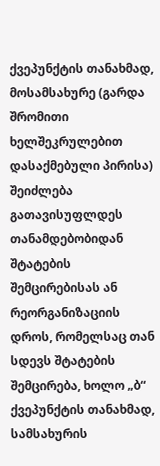ქვეპუნქტის თანახმად, მოსამსახურე (გარდა შრომითი ხელშეკრულებით დასაქმებული პირისა) შეიძლება გათავისუფლდეს თანამდებობიდან შტატების შემცირებისას ან რეორგანიზაციის დროს, რომელსაც თან სდევს შტატების შემცირება, ხოლო „ბ“ ქვეპუნქტის თანახმად, სამსახურის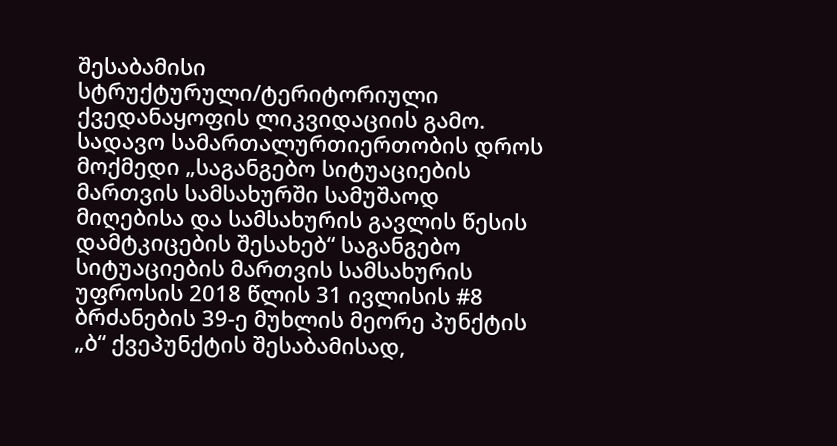შესაბამისი სტრუქტურული/ტერიტორიული ქვედანაყოფის ლიკვიდაციის გამო. სადავო სამართალურთიერთობის დროს მოქმედი „საგანგებო სიტუაციების მართვის სამსახურში სამუშაოდ მიღებისა და სამსახურის გავლის წესის დამტკიცების შესახებ“ საგანგებო სიტუაციების მართვის სამსახურის უფროსის 2018 წლის 31 ივლისის #8 ბრძანების 39-ე მუხლის მეორე პუნქტის „ბ“ ქვეპუნქტის შესაბამისად,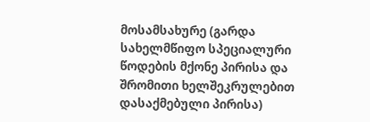მოსამსახურე (გარდა სახელმწიფო სპეციალური წოდების მქონე პირისა და შრომითი ხელშეკრულებით დასაქმებული პირისა)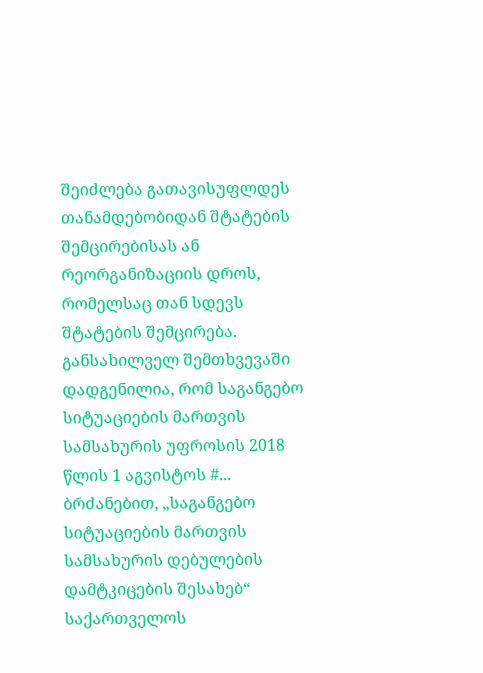შეიძლება გათავისუფლდეს თანამდებობიდან შტატების შემცირებისას ან რეორგანიზაციის დროს, რომელსაც თან სდევს შტატების შემცირება.
განსახილველ შემთხვევაში დადგენილია, რომ საგანგებო სიტუაციების მართვის სამსახურის უფროსის 2018 წლის 1 აგვისტოს #... ბრძანებით, „საგანგებო სიტუაციების მართვის სამსახურის დებულების დამტკიცების შესახებ“ საქართველოს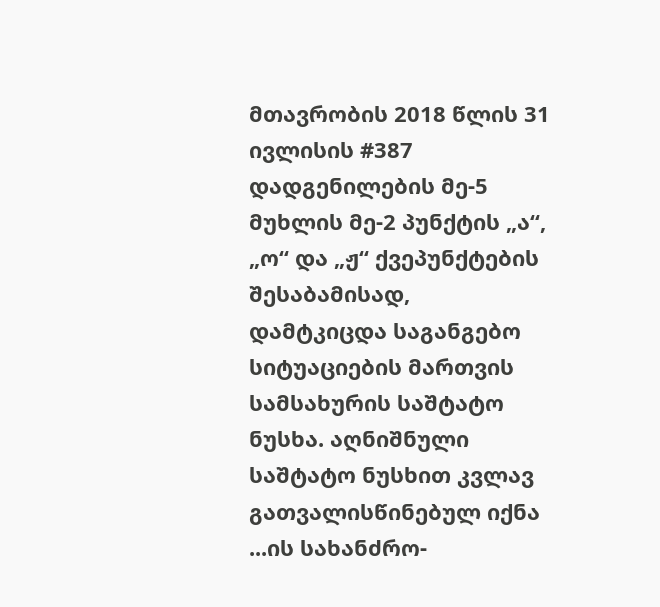მთავრობის 2018 წლის 31 ივლისის #387 დადგენილების მე-5 მუხლის მე-2 პუნქტის „ა“, „ო“ და „ჟ“ ქვეპუნქტების შესაბამისად, დამტკიცდა საგანგებო სიტუაციების მართვის სამსახურის საშტატო ნუსხა. აღნიშნული საშტატო ნუსხით კვლავ გათვალისწინებულ იქნა ...ის სახანძრო-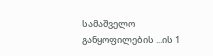სამაშველო განყოფილების ...ის 1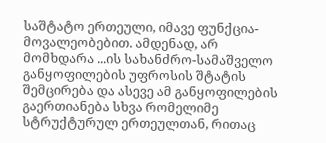საშტატო ერთეული, იმავე ფუნქცია-მოვალეობებით. ამდენად, არ მომხდარა ...ის სახანძრო-სამაშველო განყოფილების უფროსის შტატის შემცირება და ასევე ამ განყოფილების გაერთიანება სხვა რომელიმე სტრუქტურულ ერთეულთან, რითაც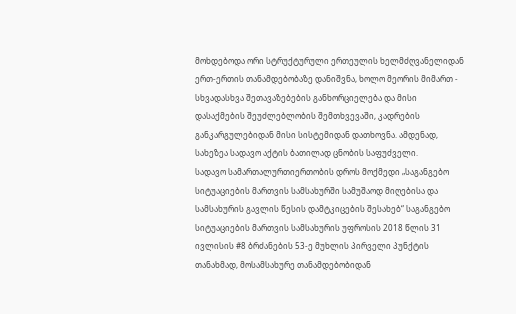მოხდებოდა ორი სტრუქტურული ერთეულის ხელმძღვანელიდან ერთ-ერთის თანამდებობაზე დანიშვნა, ხოლო მეორის მიმართ - სხვადასხვა შეთავაზებების განხორციელება და მისი დასაქმების შეუძლებლობის შემთხვევაში, კადრების განკარგულებიდან მისი სისტემიდან დათხოვნა. ამდენად, სახეზეა სადავო აქტის ბათილად ცნობის საფუძველი.
სადავო სამართალურთიერთობის დროს მოქმედი „საგანგებო სიტუაციების მართვის სამსახურში სამუშაოდ მიღებისა და სამსახურის გავლის წესის დამტკიცების შესახებ“ საგანგებო სიტუაციების მართვის სამსახურის უფროსის 2018 წლის 31 ივლისის #8 ბრძანების 53-ე მუხლის პირველი პუნქტის თანახმად, მოსამსახურე თანამდებობიდან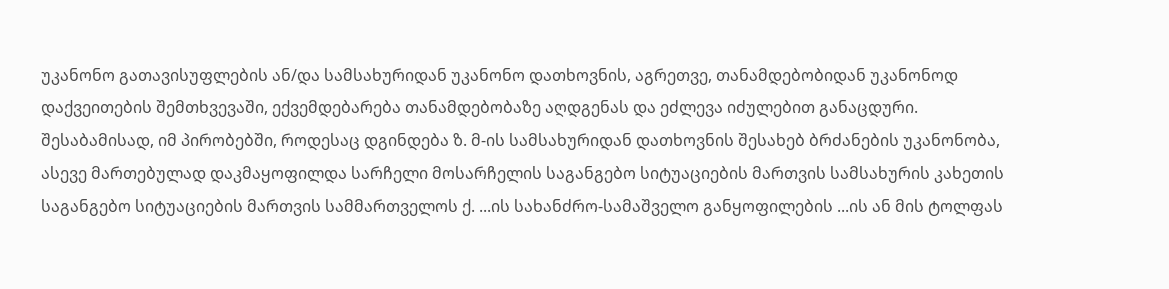უკანონო გათავისუფლების ან/და სამსახურიდან უკანონო დათხოვნის, აგრეთვე, თანამდებობიდან უკანონოდ დაქვეითების შემთხვევაში, ექვემდებარება თანამდებობაზე აღდგენას და ეძლევა იძულებით განაცდური. შესაბამისად, იმ პირობებში, როდესაც დგინდება ზ. მ-ის სამსახურიდან დათხოვნის შესახებ ბრძანების უკანონობა, ასევე მართებულად დაკმაყოფილდა სარჩელი მოსარჩელის საგანგებო სიტუაციების მართვის სამსახურის კახეთის საგანგებო სიტუაციების მართვის სამმართველოს ქ. ...ის სახანძრო-სამაშველო განყოფილების ...ის ან მის ტოლფას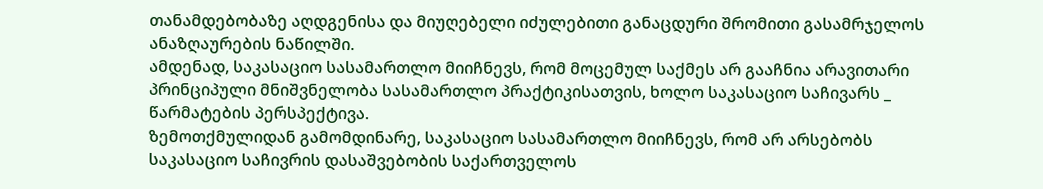თანამდებობაზე აღდგენისა და მიუღებელი იძულებითი განაცდური შრომითი გასამრჯელოს ანაზღაურების ნაწილში.
ამდენად, საკასაციო სასამართლო მიიჩნევს, რომ მოცემულ საქმეს არ გააჩნია არავითარი პრინციპული მნიშვნელობა სასამართლო პრაქტიკისათვის, ხოლო საკასაციო საჩივარს _ წარმატების პერსპექტივა.
ზემოთქმულიდან გამომდინარე, საკასაციო სასამართლო მიიჩნევს, რომ არ არსებობს საკასაციო საჩივრის დასაშვებობის საქართველოს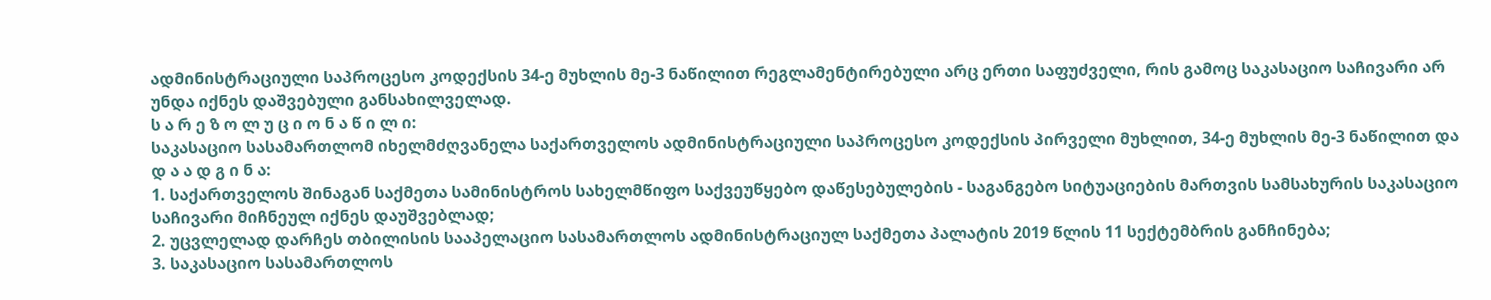ადმინისტრაციული საპროცესო კოდექსის 34-ე მუხლის მე-3 ნაწილით რეგლამენტირებული არც ერთი საფუძველი, რის გამოც საკასაციო საჩივარი არ უნდა იქნეს დაშვებული განსახილველად.
ს ა რ ე ზ ო ლ უ ც ი ო ნ ა წ ი ლ ი:
საკასაციო სასამართლომ იხელმძღვანელა საქართველოს ადმინისტრაციული საპროცესო კოდექსის პირველი მუხლით, 34-ე მუხლის მე-3 ნაწილით და
დ ა ა დ გ ი ნ ა:
1. საქართველოს შინაგან საქმეთა სამინისტროს სახელმწიფო საქვეუწყებო დაწესებულების - საგანგებო სიტუაციების მართვის სამსახურის საკასაციო საჩივარი მიჩნეულ იქნეს დაუშვებლად;
2. უცვლელად დარჩეს თბილისის სააპელაციო სასამართლოს ადმინისტრაციულ საქმეთა პალატის 2019 წლის 11 სექტემბრის განჩინება;
3. საკასაციო სასამართლოს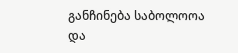განჩინება საბოლოოა და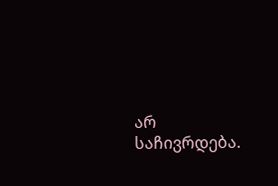არ საჩივრდება.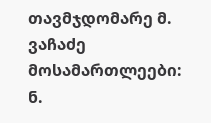თავმჯდომარე მ. ვაჩაძე
მოსამართლეები: ნ.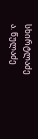სხირტლაძე
ა. წულაძე